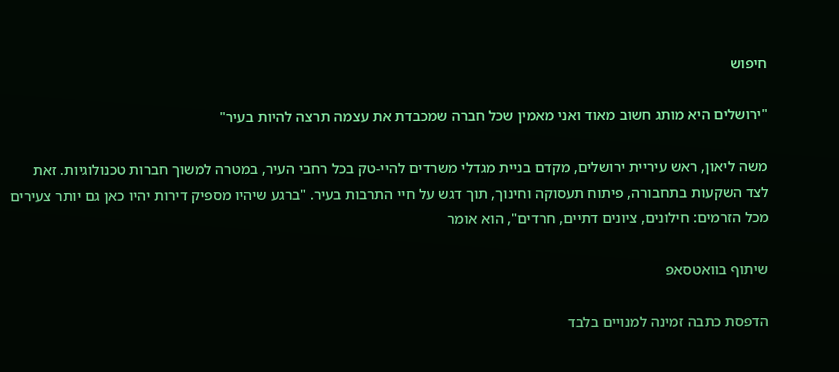חיפוש

"ירושלים היא מותג חשוב מאוד ואני מאמין שכל חברה שמכבדת את עצמה תרצה להיות בעיר"

משה ליאון, ראש עיריית ירושלים, מקדם בניית מגדלי משרדים להיי-טק בכל רחבי העיר, במטרה למשוך חברות טכנולוגיות. זאת לצד השקעות בתחבורה, פיתוח תעסוקה וחינוך, תוך דגש על חיי התרבות בעיר. "ברגע שיהיו מספיק דירות יהיו כאן גם יותר צעירים מכל הזרמים: חילונים, ציונים דתיים, חרדים", הוא אומר

שיתוף בוואטסאפ

הדפסת כתבה זמינה למנויים בלבד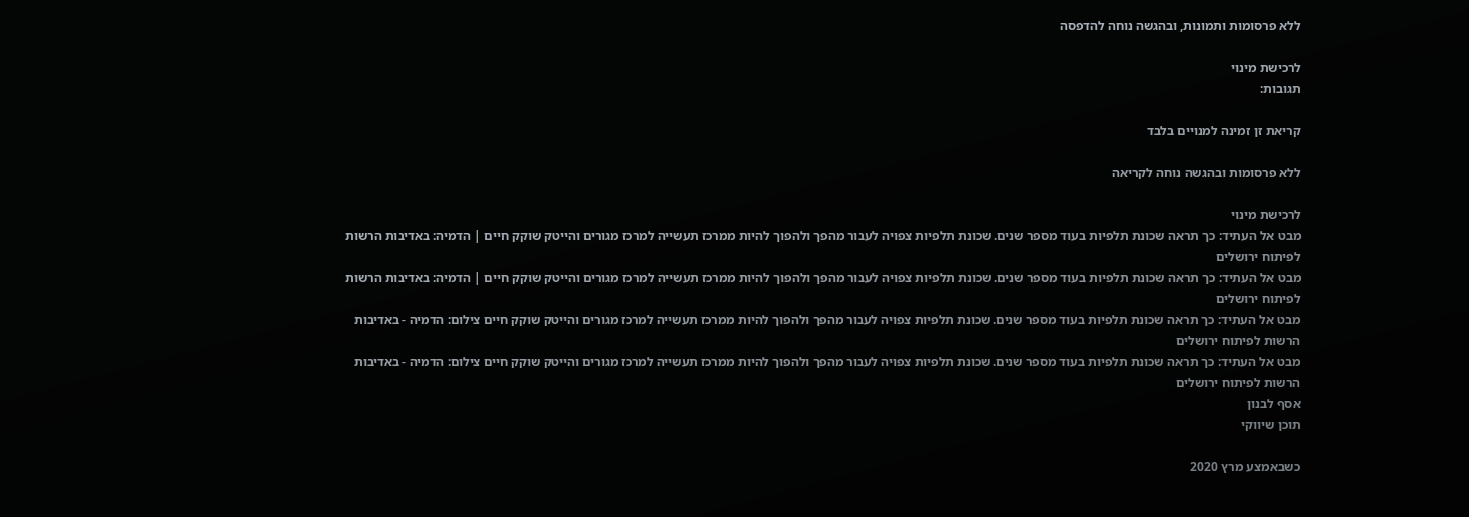ללא פרסומות ותמונות, ובהגשה נוחה להדפסה

לרכישת מינוי
תגובות:

קריאת זן זמינה למנויים בלבד

ללא פרסומות ובהגשה נוחה לקריאה

לרכישת מינוי
מבט אל העתיד: כך תראה שכונת תלפיות בעוד מספר שנים. שכונת תלפיות צפויה לעבור מהפך ולהפוך להיות ממרכז תעשייה למרכז מגורים והייטק שוקק חיים | הדמיה: באדיבות הרשות לפיתוח ירושלים
מבט אל העתיד: כך תראה שכונת תלפיות בעוד מספר שנים. שכונת תלפיות צפויה לעבור מהפך ולהפוך להיות ממרכז תעשייה למרכז מגורים והייטק שוקק חיים | הדמיה: באדיבות הרשות לפיתוח ירושלים
מבט אל העתיד: כך תראה שכונת תלפיות בעוד מספר שנים. שכונת תלפיות צפויה לעבור מהפך ולהפוך להיות ממרכז תעשייה למרכז מגורים והייטק שוקק חיים צילום: הדמיה - באדיבות הרשות לפיתוח ירושלים
מבט אל העתיד: כך תראה שכונת תלפיות בעוד מספר שנים. שכונת תלפיות צפויה לעבור מהפך ולהפוך להיות ממרכז תעשייה למרכז מגורים והייטק שוקק חיים צילום: הדמיה - באדיבות הרשות לפיתוח ירושלים
אסף לבנון
תוכן שיווקי

כשבאמצע מרץ 2020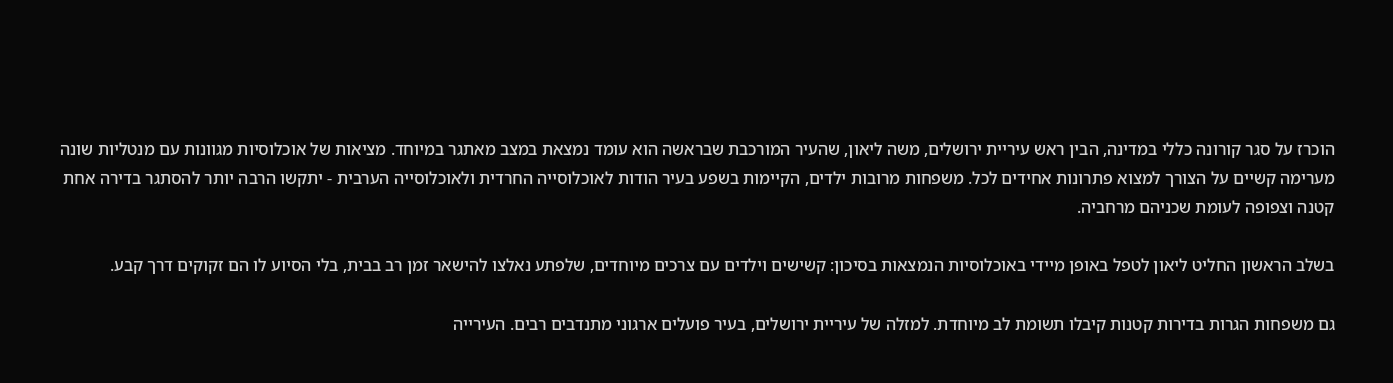הוכרז על סגר קורונה כללי במדינה, הבין ראש עיריית ירושלים, משה ליאון, שהעיר המורכבת שבראשה הוא עומד נמצאת במצב מאתגר במיוחד. מציאות של אוכלוסיות מגוונות עם מנטליות שונה מערימה קשיים על הצורך למצוא פתרונות אחידים לכל. משפחות מרובות ילדים, הקיימות בשפע בעיר הודות לאוכלוסייה החרדית ולאוכלוסייה הערבית - יתקשו הרבה יותר להסתגר בדירה אחת קטנה וצפופה לעומת שכניהם מרחביה.

בשלב הראשון החליט ליאון לטפל באופן מיידי באוכלוסיות הנמצאות בסיכון: קשישים וילדים עם צרכים מיוחדים, שלפתע נאלצו להישאר זמן רב בבית, בלי הסיוע לו הם זקוקים דרך קבע.

גם משפחות הגרות בדירות קטנות קיבלו תשומת לב מיוחדת. למזלה של עיריית ירושלים, בעיר פועלים ארגוני מתנדבים רבים. העירייה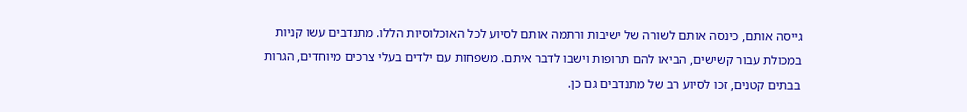גייסה אותם, כינסה אותם לשורה של ישיבות ורתמה אותם לסיוע לכל האוכלוסיות הללו. מתנדבים עשו קניות במכולת עבור קשישים, הביאו להם תרופות וישבו לדבר איתם. משפחות עם ילדים בעלי צרכים מיוחדים, הגרות בבתים קטנים, זכו לסיוע רב של מתנדבים גם כן.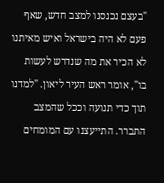"בעצם נכנסנו למצב חדש, שאף פעם לא היה בישראל ואיש מאיתנו לא הכיר את מה שנדרש לעשות בו", אומר ראש העיר ליאון. "למדנו תוך כדי תנועה וככל שהמצב התברר. התייעצנו עם המומחים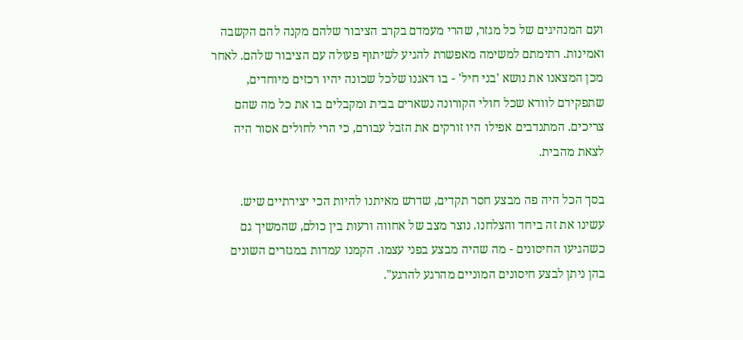ועם המנהיגים של כל מגזר, שהרי מעמדם בקרב הציבור שלהם מקנה להם הקשבה ואמינות. רתימתם למשימה מאפשרת להגיע לשיתוף פעולה עם הציבור שלהם. לאחר מכן המצאנו את נושא 'בני חיל' - בו דאגנו שלכל שכונה יהיו רכזים מיוחדים, שתפקידם לוודא שכל חולי הקורונה נשארים בבית ומקבלים בו את כל מה שהם צריכים. המתנדבים אפילו היו זורקים את הזבל עבורם, כי הרי לחולים אסור היה לצאת מהבית.

בסך הכל היה פה מבצע חסר תקדים, שדרש מאיתנו להיות הכי יצירתיים שיש. עשינו את זה ביחד והצלחנו. נוצר מצב של אחווה ורעות בין כולם, שהמשיך גם כשהגיעו החיסונים - מה שהיה מבצע בפני עצמו. הקמנו עמדות במגזרים השונים בהן ניתן לבצע חיסונים המוניים מהרגע להרגע".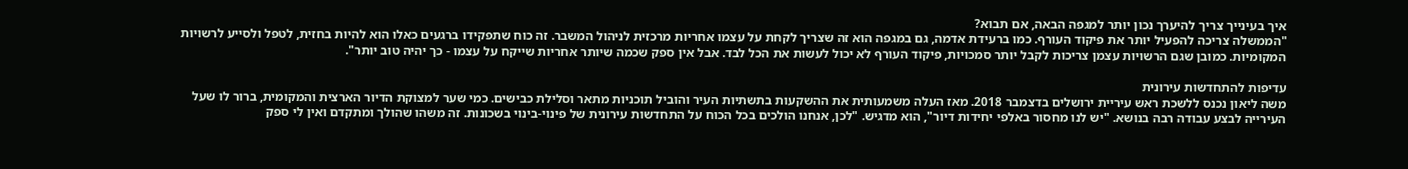איך בעינייך צריך להיערך נכון יותר למגפה הבאה, אם תבוא?
"הממשלה צריכה להפעיל יותר את פיקוד העורף. כמו ברעידת אדמה, גם במגפה הוא זה שצריך לקחת על עצמו אחריות מרכזית לניהול המשבר. זה כוח שתפקידו ברגעים כאלו הוא להיות בחזית, לטפל ולסייע לרשויות המקומיות. כמובן שגם הרשויות עצמן צריכות לקבל יותר סמכויות, פיקוד העורף לא יכול לעשות את הכל לבד. אבל אין ספק שכמה שיותר אחריות שייקח על עצמו - כך יהיה טוב יותר".

עדיפות להתחדשות עירונית
משה ליאון נכנס ללשכת ראש עיריית ירושלים בדצמבר 2018. מאז העלה משמעותית את ההשקעות בתשתיות העיר והוביל תוכניות מתאר וסלילת כבישים. כמי שער למצוקת הדיור הארצית והמקומית, ברור לו שעל העירייה לבצע עבודה רבה בנושא. "יש לנו מחסור באלפי יחידות דיור", הוא מדגיש. "לכן, אנחנו הולכים בכל הכוח על התחדשות עירונית של פינוי-בינוי בשכונות. זה משהו שהולך ומתקדם ואין לי ספק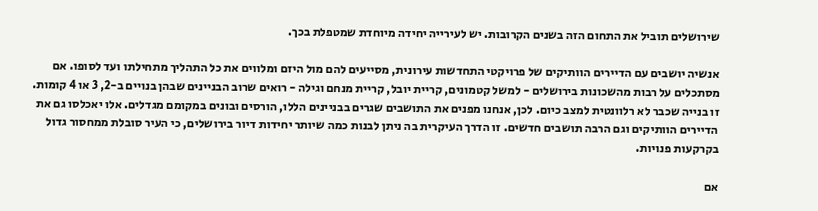שירושלים תוביל את התחום הזה בשנים הקרובות. יש לעירייה יחידה מיוחדת שמטפלת בכך.

אנשיה יושבים עם הדיירים הוותיקים של פרויקטי התחדשות עירונית, מסייעים להם מול היזם ומלווים את כל התהליך מתחילתו ועד לסופו. אם מסתכלים על רבות מהשכונות בירושלים - למשל קטמונים, קריית יובל, קריית מנחם וגילה - רואים שרוב הבניינים שבהן בנויים ב-2, 3 או 4 קומות. זו בנייה שכבר לא רלוונטית למצב כיום. לכן, אנחנו מפנים את התושבים שגרים בבניינים הללו, הורסים ובונים במקומם מגדלים. אלו יאכלסו גם את הדיירים הוותיקים וגם הרבה תושבים חדשים. זו הדרך העיקרית בה ניתן לבנות כמה שיותר יחידות דיור בירושלים, כי העיר סובלת ממחסור גדול בקרקעות פנויות.

אם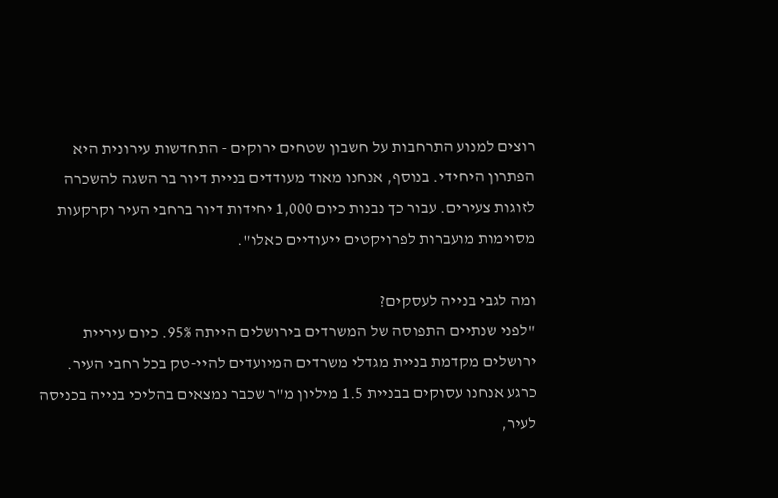רוצים למנוע התרחבות על חשבון שטחים ירוקים - התחדשות עירונית היא הפתרון היחידי. בנוסף, אנחנו מאוד מעודדים בניית דיור בר השגה להשכרה לזוגות צעירים. עבור כך נבנות כיום 1,000 יחידות דיור ברחבי העיר וקרקעות מסוימות מועברות לפרויקטים ייעודיים כאלו".

ומה לגבי בנייה לעסקים?
"לפני שנתיים התפוסה של המשרדים בירושלים הייתה 95%. כיום עיריית ירושלים מקדמת בניית מגדלי משרדים המיועדים להיי-טק בכל רחבי העיר. כרגע אנחנו עסוקים בבניית 1.5 מיליון מ"ר שכבר נמצאים בהליכי בנייה בכניסה לעיר,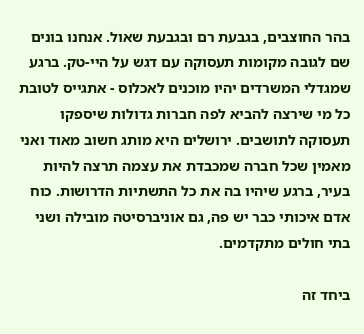בהר החוצבים, בגבעת רם ובגבעת שאול. אנחנו בונים שם לגובה מקומות תעסוקה עם דגש על היי-טק. ברגע שמגדלי המשרדים יהיו מוכנים לאכלוס - אתגייס לטובת כל מי שירצה להביא לפה חברות גדולות שיספקו תעסוקה לתושבים. ירושלים היא מותג חשוב מאוד ואני מאמין שכל חברה שמכבדת את עצמה תרצה להיות בעיר, ברגע שיהיו בה את כל התשתיות הדרושות. כוח אדם איכותי כבר יש פה, גם אוניברסיטה מובילה ושני בתי חולים מתקדמים.

ביחד זה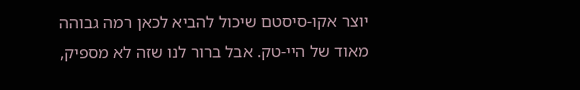יוצר אקו-סיסטם שיכול להביא לכאן רמה גבוהה מאוד של היי-טק. אבל ברור לנו שזה לא מספיק,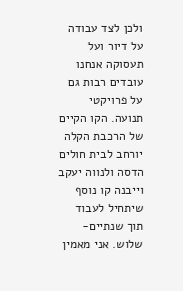ולכן לצד עבודה על דיור ועל תעסוקה אנחנו עובדים רבות גם על פרויקטי תנועה. הקו הקיים של הרכבת הקלה יורחב לבית חולים הדסה ולנווה יעקב וייבנה קו נוסף שיתחיל לעבוד תוך שנתיים-שלוש. אני מאמין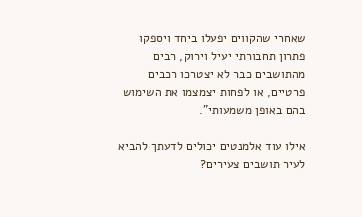שאחרי שהקווים יפעלו ביחד ויספקו פתרון תחבורתי יעיל וירוק, רבים מהתושבים כבר לא יצטרכו רכבים פרטיים, או לפחות יצמצמו את השימוש בהם באופן משמעותי".

אילו עוד אלמנטים יכולים לדעתך להביא לעיר תושבים צעירים?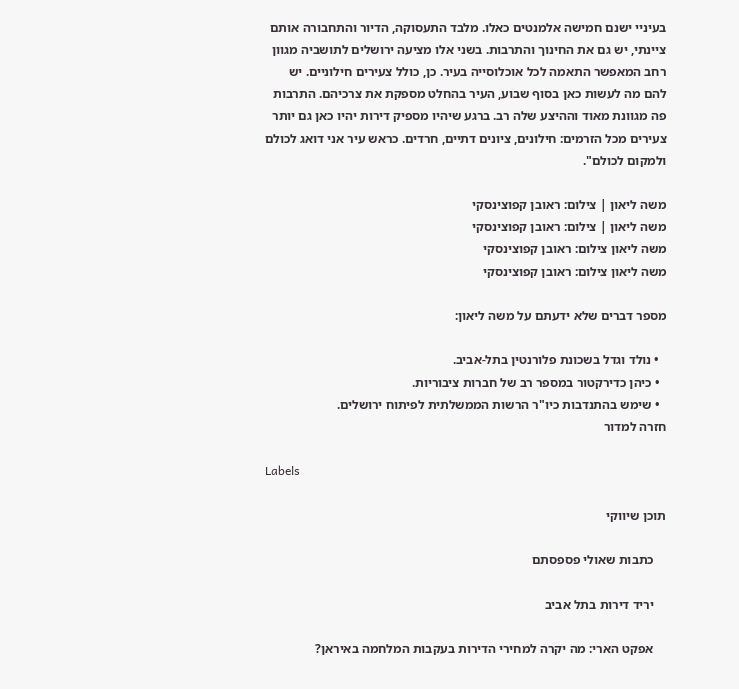בעיניי ישנם חמישה אלמנטים כאלו. מלבד התעסוקה, הדיור והתחבורה אותם ציינתי, יש גם את החינוך והתרבות. בשני אלו מציעה ירושלים לתושביה מגוון רחב המאפשר התאמה לכל אוכלוסייה בעיר. כן, כולל צעירים חילוניים. יש להם מה לעשות כאן בסוף שבוע, העיר בהחלט מספקת את צרכיהם. התרבות פה מגוונת מאוד וההיצע שלה רב. ברגע שיהיו מספיק דירות יהיו כאן גם יותר צעירים מכל הזרמים: חילונים, ציונים דתיים, חרדים. כראש עיר אני דואג לכולם ולמקום לכולם".

משה ליאון | צילום: ראובן קפוצינסקי
משה ליאון | צילום: ראובן קפוצינסקי
משה ליאון צילום: ראובן קפוצינסקי
משה ליאון צילום: ראובן קפוצינסקי

מספר דברים שלא ידעתם על משה ליאון:

  • נולד וגדל בשכונת פלורנטין בתל-אביב.
  • כיהן כדירקטור במספר רב של חברות ציבוריות.
  • שימש בהתנדבות כיו"ר הרשות הממשלתית לפיתוח ירושלים.
חזרה למדור

Labels

תוכן שיווקי

    כתבות שאולי פספסתם

    יריד דירות בתל אביב

    אפקט הארי: מה יקרה למחירי הדירות בעקבות המלחמה באיראן?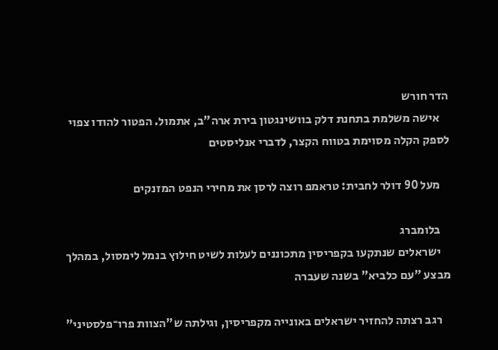הדר חורש
    אישה משלמת בתחנת דלק בוושינגטון בירת ארה"ב, אתמול. הפטור להודו צפוי לספק הקלה מסוימת בטווח הקצר, לדברי אנליסטים

    מעל 90 דולר לחבית: טראמפ רוצה לרסן את מחירי הנפט המזנקים

    בלומברג
    ישראלים שנתקעו בקפריסין מתכוננים לעלות לשיט חילוץ בנמל לימסול, במהלך מבצע "עם כלביא" בשנה שעברה

    רגב רצתה להחזיר ישראלים באונייה מקפריסין, וגילתה ש"הצוות פרו־פלסטיני"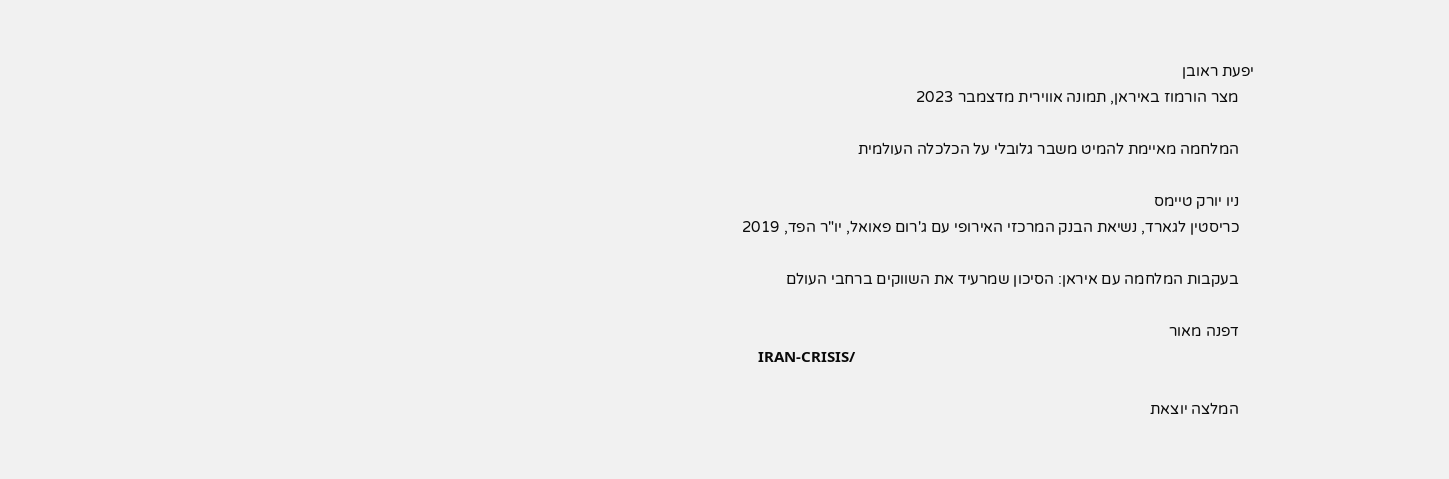יפעת ראובן
    מצר הורמוז באיראן, תמונה אווירית מדצמבר 2023

    המלחמה מאיימת להמיט משבר גלובלי על הכלכלה העולמית

    ניו יורק טיימס
    כריסטין לגארד, נשיאת הבנק המרכזי האירופי עם ג'רום פאואל, יו"ר הפד, 2019

    בעקבות המלחמה עם איראן: הסיכון שמרעיד את השווקים ברחבי העולם

    דפנה מאור
    IRAN-CRISIS/

    המלצה יוצאת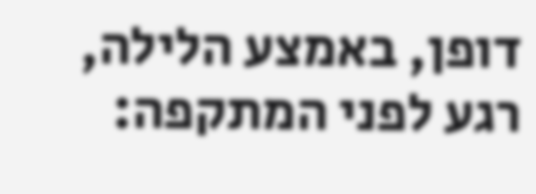דופן, באמצע הלילה, רגע לפני המתקפה: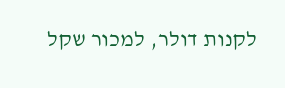לקנות דולר, למכור שקל